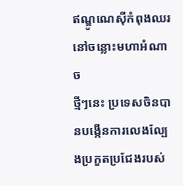ឥណ្ឌូណេស៊ីកំពុងឈរនៅចន្លោះមហាអំណាច
ថ្មីៗនេះ ប្រទេសចិនបានបង្កើនការលេងល្បែងប្រកួតប្រជែងរបស់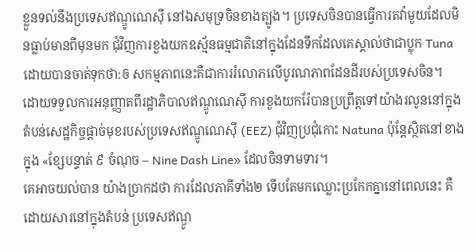ខ្លួនទល់នឹងប្រទេសឥណ្ឌូណេស៊ី នៅឯសមុទ្រចិនខាងត្បូង។ ប្រទេសចិនបានធ្វើការតវ៉ាមួយដែលមិនធ្លាប់មានពីមុនមក ជុំវិញការខួងយកឧស្ម័នធម្មជាតិនៅក្នុងដែនទឹកដែលគេស្គាល់ថាជាប្លុក Tuna ដោយបានចាត់ទុកថា:ឲ សកម្មភាពនេះគឺជាការរំលោភលើបូរណភាពដែនដីរបស់ប្រទេសចិន។
ដោយទទួលការអនុញ្ញាតពីរដ្ឋាភិបាលឥណ្ឌូណេស៊ី ការខួងយករ៉ែបានប្រព្រឹត្តទៅយ៉ាងរលូននៅក្នុងតំបន់សេដ្ឋកិច្ចផ្តាច់មុខរបស់ប្រទេសឥណ្ឌូណេស៊ី (EEZ) ជុំវិញប្រជុំកោះ Natuna ប៉ុន្តែស្ថិតនៅខាងក្នុង «ខ្សែបន្ទាត់ ៩ ចំណុច – Nine Dash Line» ដែលចិនទាមទារ។
គេអាចយល់បាន យ៉ាងប្រាកដថា ការដែលភាគីទាំង២ ទើបតែមកឈ្លោះប្រកែកគ្នានៅពេលនេះ គឺដោយសារនៅក្នុងតំបន់ ប្រទេសឥណ្ឌូ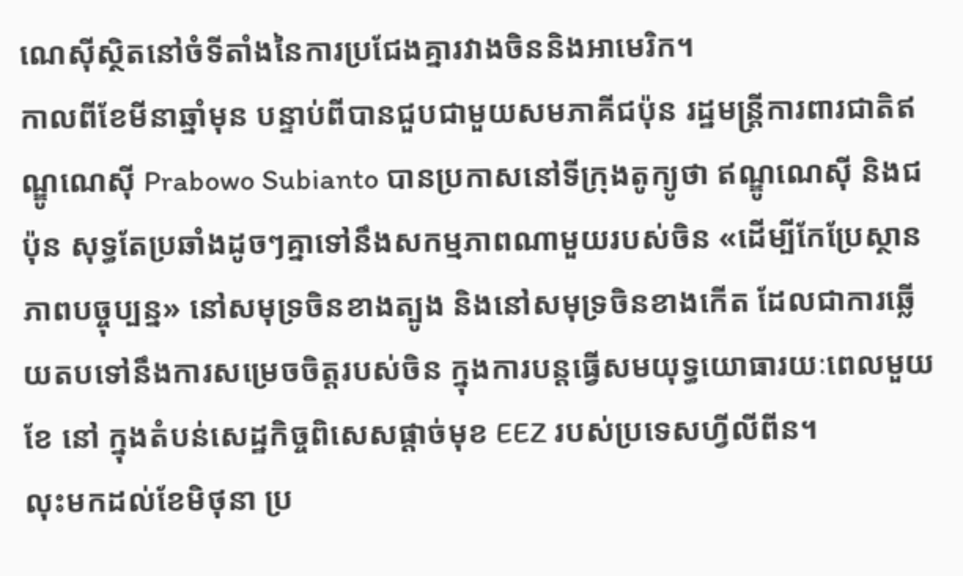ណេស៊ីស្ថិតនៅចំទីតាំងនៃការប្រជែងគ្នារវាងចិននិងអាមេរិក។
កាលពីខែមីនាឆ្នាំមុន បន្ទាប់ពីបានជួបជាមួយសមភាគីជប៉ុន រដ្ឋមន្ត្រីការពារជាតិឥណ្ឌូណេស៊ី Prabowo Subianto បានប្រកាសនៅទីក្រុងតូក្យូថា ឥណ្ឌូណេស៊ី និងជប៉ុន សុទ្ធតែប្រឆាំងដូចៗគ្នាទៅនឹងសកម្មភាពណាមួយរបស់ចិន «ដើម្បីកែប្រែស្ថានភាពបច្ចុប្បន្ន» នៅសមុទ្រចិនខាងត្បូង និងនៅសមុទ្រចិនខាងកើត ដែលជាការឆ្លើយតបទៅនឹងការសម្រេចចិត្តរបស់ចិន ក្នុងការបន្តធ្វើសមយុទ្ធយោធារយៈពេលមួយខែ នៅ ក្នុងតំបន់សេដ្ឋកិច្ចពិសេសផ្ដាច់មុខ EEZ របស់ប្រទេសហ្វីលីពីន។
លុះមកដល់ខែមិថុនា ប្រ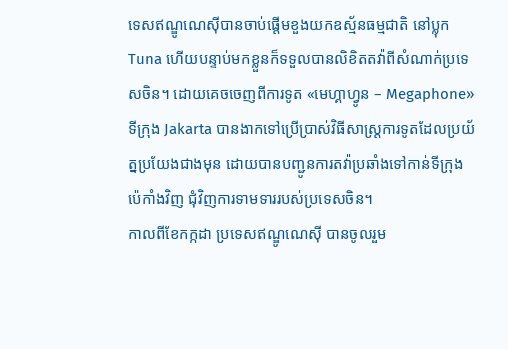ទេសឥណ្ឌូណេស៊ីបានចាប់ផ្តើមខួងយកឧស្ម័នធម្មជាតិ នៅប្លុក Tuna ហើយបន្ទាប់មកខ្លួនក៏ទទួលបានលិខិតតវ៉ាពីសំណាក់ប្រទេសចិន។ ដោយគេចចេញពីការទូត «មេហ្គាហ្វូន – Megaphone» ទីក្រុង Jakarta បានងាកទៅប្រើប្រាស់វិធីសាស្ត្រការទូតដែលប្រយ័ត្នប្រយែងជាងមុន ដោយបានបញ្ជូនការតវ៉ាប្រឆាំងទៅកាន់ទីក្រុងប៉េកាំងវិញ ជុំវិញការទាមទាររបស់ប្រទេសចិន។
កាលពីខែកក្កដា ប្រទេសឥណ្ឌូណេស៊ី បានចូលរួម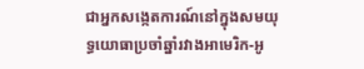ជាអ្នកសង្កេតការណ៍នៅក្នុងសមយុទ្ធយោធាប្រចាំឆ្នាំរវាងអាមេរិក-អូ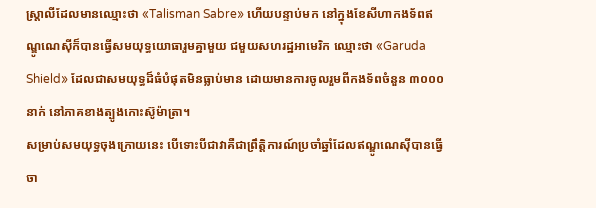ស្ត្រាលីដែលមានឈ្មោះថា «Talisman Sabre» ហើយបន្ទាប់មក នៅក្នុងខែសីហាកងទ័ពឥណ្ឌូណេស៊ីក៏បានធ្វើសមយុទ្ធយោធារួមគ្នាមួយ ជមួយសហរដ្ឋអាមេរិក ឈ្មោះថា «Garuda Shield» ដែលជាសមយុទ្ធដ៏ធំបំផុតមិនធ្លាប់មាន ដោយមានការចូលរួមពីកងទ័ពចំនួន ៣០០០ នាក់ នៅភាគខាងត្បូងកោះស៊ូម៉ាត្រា។
សម្រាប់សមយុទ្ធចុងក្រោយនេះ បើទោះបីជាវាគឺជាព្រឹត្តិការណ៍ប្រចាំឆ្នាំដែលឥណ្ឌូណេស៊ីបានធ្វើចា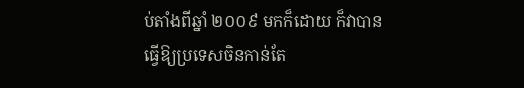ប់តាំងពីឆ្នាំ ២០០៩ មកក៏ដោយ ក៏វាបានធ្វើឱ្យប្រទេសចិនកាន់តែ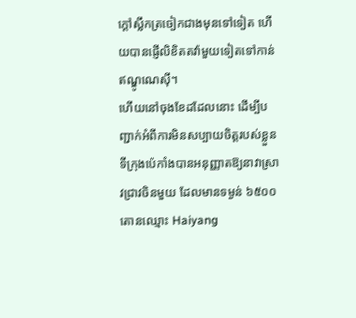ក្ដៅស្លឹកត្រចៀកជាងមុនទៅទៀត ហើយបានផ្ញើលិខិតតវ៉ាមួយទៀតទៅកាន់ឥណ្ឌូណេស៊ី។
ហើយនៅចុងខែដដែលនោះ ដើម្បីបញ្ជាក់អំពីការមិនសប្បាយចិត្តរបស់ខ្លួន ទីក្រុងប៉េកាំងបានអនុញ្ញាតឱ្យនាវាស្រាវជ្រាវចិនមួយ ដែលមានទម្ងន់ ៦៥០០ តោនឈ្មោះ Haiyang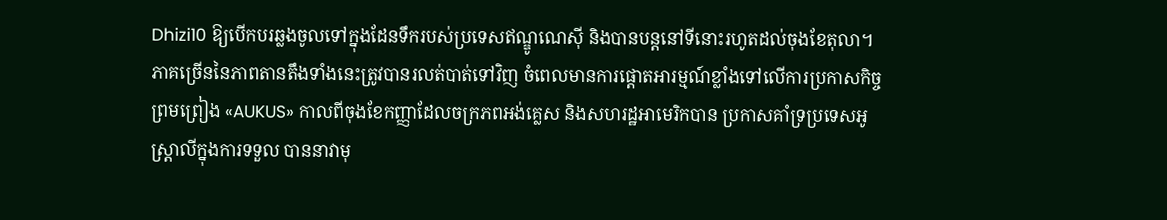Dhizi10 ឱ្យបើកបរឆ្លងចូលទៅក្នុងដែនទឹករបស់ប្រទេសឥណ្ឌូណេស៊ី និងបានបន្តនៅទីនោះរហូតដល់ចុងខែតុលា។
ភាគច្រើននៃភាពតានតឹងទាំងនេះត្រូវបានរលត់បាត់ទៅវិញ ចំពេលមានការផ្តោតអារម្មណ៍ខ្លាំងទៅលើការប្រកាសកិច្ចព្រមព្រៀង «AUKUS» កាលពីចុងខែកញ្ញាដែលចក្រភពអង់គ្លេស និងសហរដ្ឋអាមេរិកបាន ប្រកាសគាំទ្រប្រទេសអូស្ត្រាលីក្នុងការទទួល បាននាវាមុ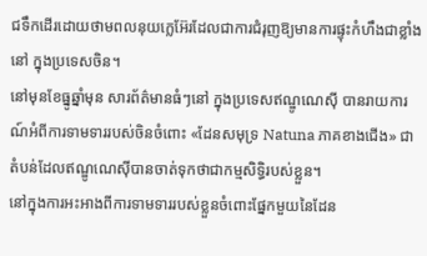ជទឹកដើរដោយថាមពលនុយក្លេអ៊ែរដែលជាការជំរុញឱ្យមានការផ្ទុះកំហឹងជាខ្លាំងនៅ ក្នុងប្រទេសចិន។
នៅមុនខែធ្នូឆ្នាំមុន សារព័ត៌មានធំៗនៅ ក្នុងប្រទេសឥណ្ឌូណេស៊ី បានរាយការណ៍អំពីការទាមទាររបស់ចិនចំពោះ «ដែនសមុទ្រ Natuna ភាគខាងជើង» ជាតំបន់ដែលឥណ្ឌូណេស៊ីបានចាត់ទុកថាជាកម្មសិទ្ធិរបស់ខ្លួន។
នៅក្នុងការអះអាងពីការទាមទាររបស់ខ្លួនចំពោះផ្នែកមួយនៃដែន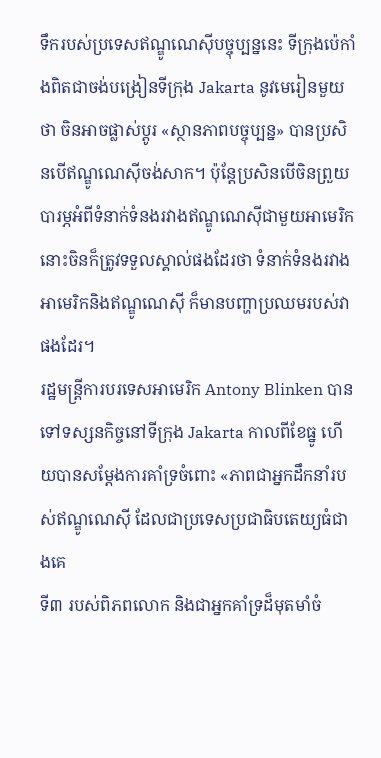ទឹករបស់ប្រទេសឥណ្ឌូណេស៊ីបច្ចុប្បន្ននេះ ទីក្រុងប៉េកាំងពិតជាចង់បង្រៀនទីក្រុង Jakarta នូវមេរៀនមួយថា ចិនអាចផ្លាស់ប្តូរ «ស្ថានភាពបច្ចុប្បន្ន» បានប្រសិនបើឥណ្ឌូណេស៊ីចង់សាក។ ប៉ុន្តែប្រសិនបើចិនព្រួយបារម្ភអំពីទំនាក់ទំនងរវាងឥណ្ឌូណេស៊ីជាមួយអាមេរិក នោះចិនក៏ត្រូវទទួលស្គាល់ផងដែរថា ទំនាក់ទំនងរវាងអាមេរិកនិងឥណ្ឌូណេស៊ី ក៏មានបញ្ហាប្រឈមរបស់វាផងដែរ។
រដ្ឋមន្ត្រីការបរទេសអាមេរិក Antony Blinken បានទៅទស្សនកិច្ចនៅទីក្រុង Jakarta កាលពីខែធ្នូ ហើយបានសម្តែងការគាំទ្រចំពោះ «ភាពជាអ្នកដឹកនាំរបស់ឥណ្ឌូណេស៊ី ដែលជាប្រទេសប្រជាធិបតេយ្យធំជាងគេ
ទី៣ របស់ពិភពលោក និងជាអ្នកគាំទ្រដ៏មុតមាំចំ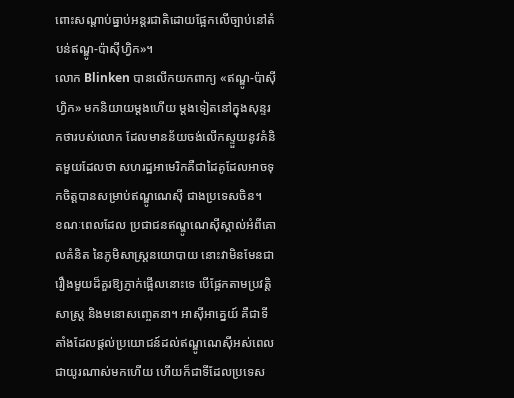ពោះសណ្តាប់ធ្នាប់អន្តរជាតិដោយផ្អែកលើច្បាប់នៅតំបន់ឥណ្ឌូ-ប៉ាស៊ីហ្វិក»។
លោក Blinken បានលើកយកពាក្យ «ឥណ្ឌូ-ប៉ាស៊ីហ្វិក» មកនិយាយម្ដងហើយ ម្ដងទៀតនៅក្នុងសុន្ទរកថារបស់លោក ដែលមានន័យចង់លើកស្ទួយនូវគំនិតមួយដែលថា សហរដ្ឋអាមេរិកគឺជាដៃគូដែលអាចទុកចិត្តបានសម្រាប់ឥណ្ឌូណេស៊ី ជាងប្រទេសចិន។
ខណៈពេលដែល ប្រជាជនឥណ្ឌូណេស៊ីស្គាល់អំពីគោលគំនិត នៃភូមិសាស្ត្រនយោបាយ នោះវាមិនមែនជារឿងមួយដ៏គួរឱ្យភ្ញាក់ផ្អើលនោះទេ បើផ្អែកតាមប្រវត្តិសាស្ត្រ និងមនោសញ្ចេតនា។ អាស៊ីអាគ្នេយ៍ គឺជាទីតាំងដែលផ្ដល់ប្រយោជន៍ដល់ឥណ្ឌូណេស៊ីអស់ពេលជាយូរណាស់មកហើយ ហើយក៏ជាទីដែលប្រទេស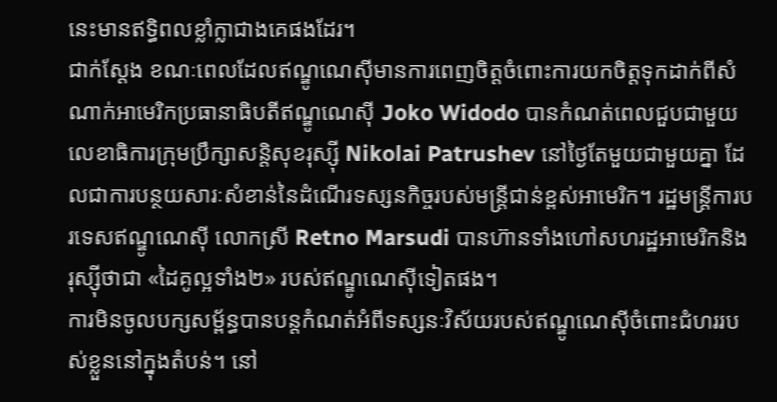នេះមានឥទ្ធិពលខ្លាំក្លាជាងគេផងដែរ។
ជាក់ស្តែង ខណៈពេលដែលឥណ្ឌូណេស៊ីមានការពេញចិត្តចំពោះការយកចិត្តទុកដាក់ពីសំណាក់អាមេរិកប្រធានាធិបតីឥណ្ឌូណេស៊ី Joko Widodo បានកំណត់ពេលជួបជាមួយលេខាធិការក្រុមប្រឹក្សាសន្តិសុខរុស្ស៊ី Nikolai Patrushev នៅថ្ងៃតែមួយជាមួយគ្នា ដែលជាការបន្ថយសារៈសំខាន់នៃដំណើរទស្សនកិច្ចរបស់មន្ត្រីជាន់ខ្ពស់អាមេរិក។ រដ្ឋមន្ត្រីការបរទេសឥណ្ឌូណេស៊ី លោកស្រី Retno Marsudi បានហ៊ានទាំងហៅសហរដ្ឋអាមេរិកនិង រុស្ស៊ីថាជា «ដៃគូល្អទាំង២» របស់ឥណ្ឌូណេស៊ីទៀតផង។
ការមិនចូលបក្សសម្ព័ន្ធបានបន្តកំណត់អំពីទស្សនៈវិស័យរបស់ឥណ្ឌូណេស៊ីចំពោះជំហររបស់ខ្លួននៅក្នុងតំបន់។ នៅ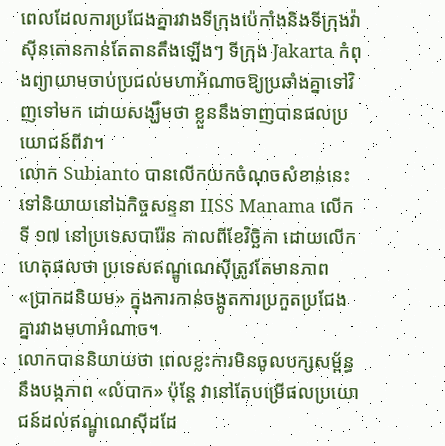ពេលដែលការប្រជែងគ្នារវាងទីក្រុងប៉េកាំងនិងទីក្រុងវ៉ាស៊ីនតោនកាន់តែតានតឹងឡើងៗ ទីក្រុង Jakarta កំពុងព្យាយាមចាប់ប្រជល់មហាអំណាចឱ្យប្រឆាំងគ្នាទៅវិញទៅមក ដោយសង្ឃឹមថា ខ្លួននឹងទាញបានផលប្រយោជន៍ពីវា។
លោក Subianto បានលើកយកចំណុចសំខាន់នេះទៅនិយាយនៅឯកិច្ចសន្ទនា IISS Manama លើកទី ១៧ នៅប្រទេសបារ៉ែន កាលពីខែវិច្ឆិកា ដោយលើកហេតុផលថា ប្រទេសឥណ្ឌូណេស៊ីត្រូវតែមានភាព «ប្រាកដនិយម» ក្នុងការកាន់ចង្កូតការប្រកួតប្រជែងគ្នារវាងមហាអំណាច។
លោកបាននិយាយថា ពេលខ្លះការមិនចូលបក្សសម្ព័ន្ធនឹងបង្កភាព «លំបាក» ប៉ុន្តែ វានៅតែបម្រើផលប្រយោជន៍ដល់ឥណ្ឌូណេស៊ីដដែ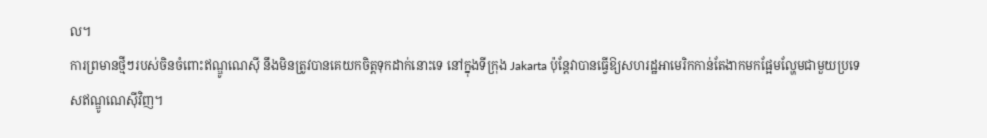ល។
ការព្រមានថ្មីៗរបស់ចិនចំពោះឥណ្ឌូណេស៊ី នឹងមិនត្រូវបានគេយកចិត្តទុកដាក់នោះទេ នៅក្នុងទីក្រុង Jakarta ប៉ុន្តែវាបានធ្វើឱ្យសហរដ្ឋអាមេរិកកាន់តែងាកមកផ្អែមល្ហែមជាមួយប្រទេសឥណ្ឌូណេស៊ីវិញ។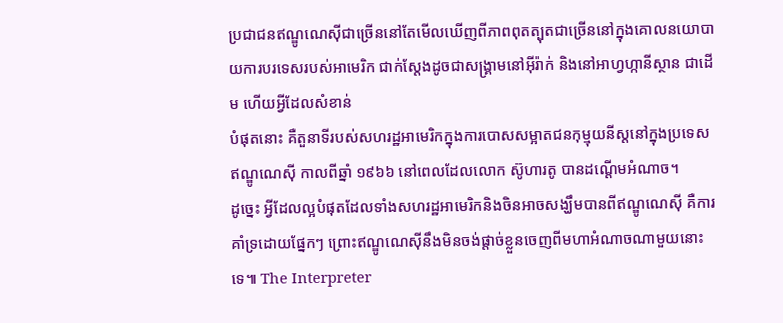ប្រជាជនឥណ្ឌូណេស៊ីជាច្រើននៅតែមើលឃើញពីភាពពុតត្បុតជាច្រើននៅក្នុងគោលនយោបាយការបរទេសរបស់អាមេរិក ជាក់ស្ដែងដូចជាសង្រ្គាមនៅអ៊ីរ៉ាក់ និងនៅអាហ្វហ្កានីស្ថាន ជាដើម ហើយអ្វីដែលសំខាន់
បំផុតនោះ គឺតួនាទីរបស់សហរដ្ឋអាមេរិកក្នុងការបោសសម្អាតជនកុម្មុយនីស្តនៅក្នុងប្រទេសឥណ្ឌូណេស៊ី កាលពីឆ្នាំ ១៩៦៦ នៅពេលដែលលោក ស៊ូហារតូ បានដណ្តើមអំណាច។
ដូច្នេះ អ្វីដែលល្អបំផុតដែលទាំងសហរដ្ឋអាមេរិកនិងចិនអាចសង្ឃឹមបានពីឥណ្ឌូណេស៊ី គឺការគាំទ្រដោយផ្នែកៗ ព្រោះឥណ្ឌូណេស៊ីនឹងមិនចង់ផ្តាច់ខ្លួនចេញពីមហាអំណាចណាមួយនោះទេ៕ The Interpreter